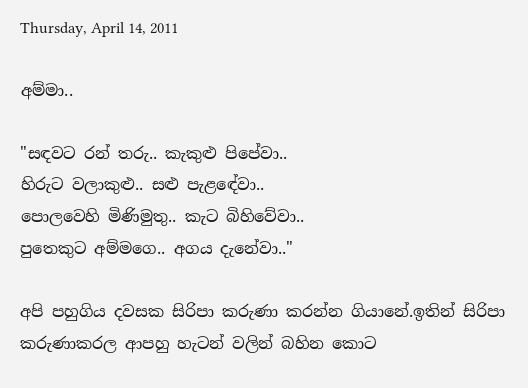Thursday, April 14, 2011

අම්මා..

"සඳවට රන් තරු.. කැකුළු පිපේවා..
හිරුට වලාකුළු.. සළු පැළඳේවා..
පොලවෙහි මිණිමුතු.. කැට බිහිවේවා..
පුතෙකුට අම්මගෙ.. අගය දැනේවා.."

අපි පහුගිය දවසක සිරිපා කරුණා ක‍රන්න ගියානේ.ඉතින් සිරිපා කරුණාක‍රල ආපහු හැටන් වලින් බහින කොට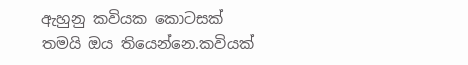ඇහුනු කවියක කොටසක් තමයි ඔය තියෙන්නෙ.කවියක්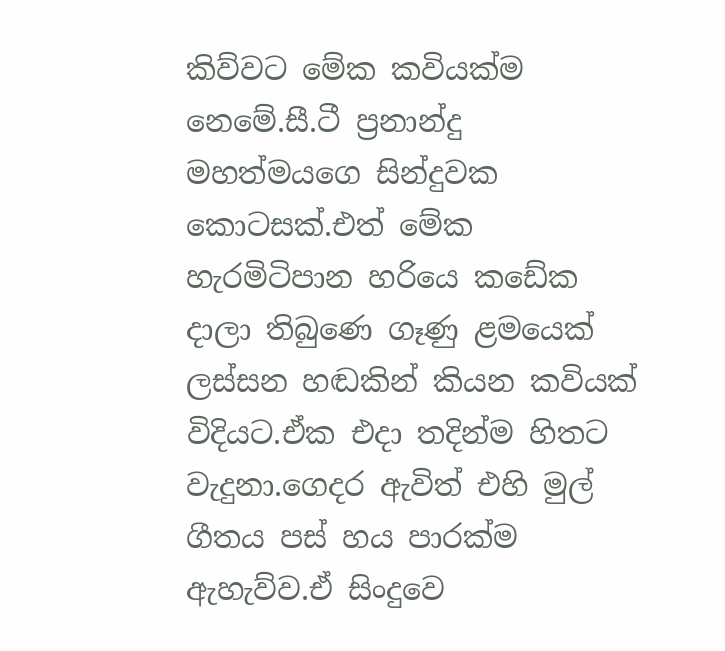කිව්වට මේක කවියක්ම නෙමේ.සී.ටී ප්‍රනාන්දු මහත්මයගෙ සින්දුවක කොටසක්.එත් මේක හැරමිටිපාන හරියෙ කඩේක දාලා තිබුණෙ ගෑණු ළමයෙක් ලස්සන හඬකින් කියන කවියක් විදියට.ඒක එදා තදින්ම හිතට වැදුනා.ගෙදර ඇවිත් එහි මුල් ගීතය පස් හය පාරක්ම ඇහැව්ව.ඒ සිංදුවෙ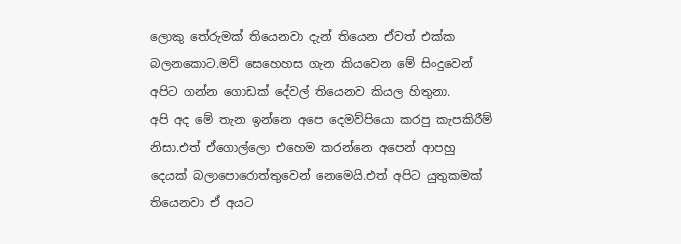ලොකු තේරුමක් තියෙනවා දැන් තියෙන ඒවත් එක්ක බලනකොට.මව් සෙහෙහස ගැන කියවෙන මේ සිංදුවෙන් අපිට ගන්න ගොඩක් දේවල් තියෙනව කියල හිතුනා.
අපි අද මේ තැන ඉන්නෙ අපෙ දෙමව්පියො කරපු කැපකිරීම් නිසා.එත් ඒගොල්ලො එහෙම කරන්නෙ අපෙන් ආපහු දෙයක් බලාපොරොත්තුවෙන් නෙමෙයි.එත් අපිට යුතුකමක් තියෙනවා ඒ අයට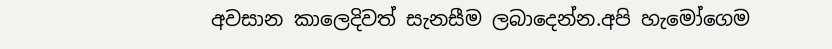අවසාන කාලෙදිවත් සැනසීම ලබාදෙන්න.අපි හැමෝගෙම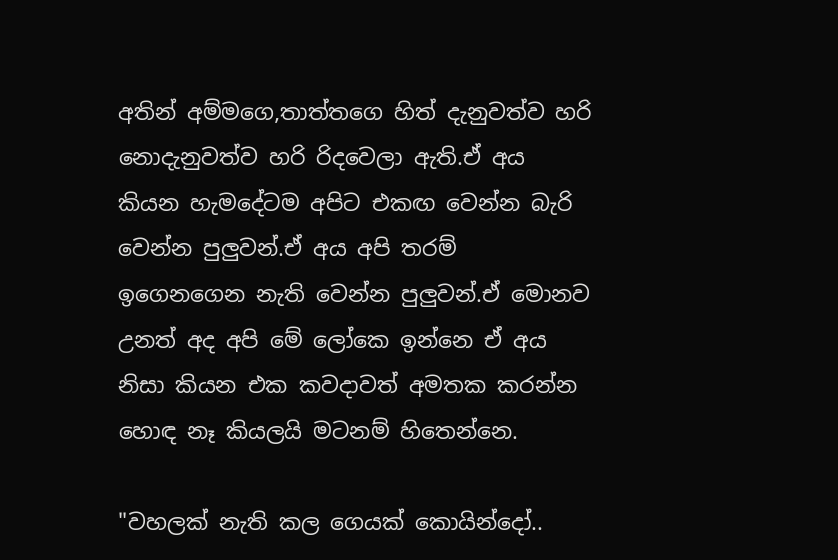අතින් අම්මගෙ,තාත්තගෙ හිත් දැනුවත්ව හරි නොදැනුවත්ව හරි රිදවෙලා ඇති.ඒ අය කියන හැමදේටම අපිට එකඟ වෙන්න බැරි වෙන්න පුලුවන්.ඒ අය අපි තරම් ඉගෙනගෙන නැති වෙන්න පුලුවන්.ඒ මොනව උනත් අද අපි මේ ලෝකෙ ඉන්නෙ ඒ අය නිසා කියන එක කවදාවත් අමතක කරන්න හොඳ නෑ කියලයි මටනම් හිතෙන්නෙ.

"වහලක් නැති කල ගෙයක් කොයින්දෝ..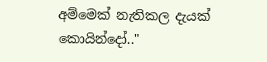අම්මෙක් නැතිකල දැයක් කොයින්දෝ.."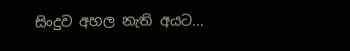සිංදුව අහල නැති අයට...